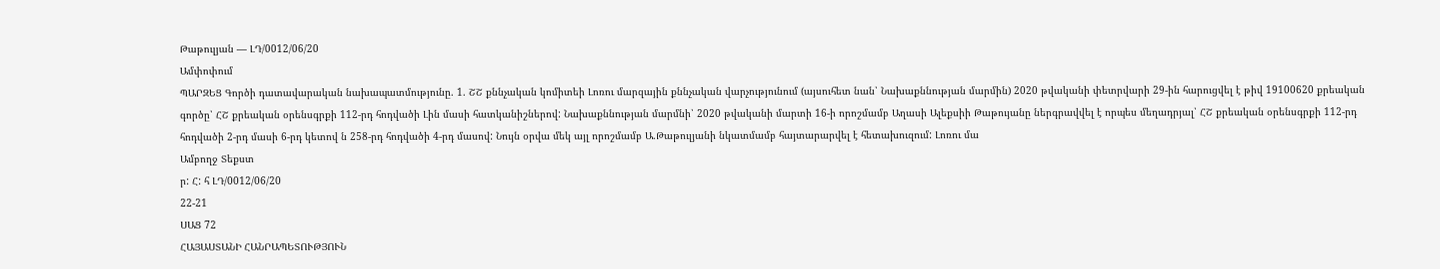Թաթուլյան — ԼԴ/0012/06/20
Ամփոփում
ՊԱՐԶԵՑ Գործի դատավարական նախապատմությունը. 1. ՇՇ քննչական կոմիտեի Լոռու մարզային քննչական վարչությունում (այսուհետ նան՝ Նախաքննության մարմին) 2020 թվականի փետրվարի 29-ին հարուցվել է թիվ 19100620 քրեական գործը՝ ՀՇ քրեական օրենսգրքի 112-րդ հոդվածի Լին մասի հատկանիշներով: Նախաքննության մարմնի՝ 2020 թվականի մարտի 16-ի որոշմամբ Աղասի Ալեքսիի Թաթույանը ներգրավվել է որպես մեղադրյալ՝ ՀՇ քրեական օրենսգրքի 112-րդ հոդվածի 2-րդ մասի 6-րդ կետով ն 258-րդ հոդվածի 4-րդ մասով: Նույն օրվա մեկ այլ որոշմամբ Ա.Թաթուլյանի նկատմամբ հայտարարվել է հետախուզում: Լոռու մա
Ամբողջ Տեքստ
ր: Հ: հ ԼԴ/0012/06/20
22-21
ՍԱՑ 72
ՀԱՅԱՍՏԱՆԻ ՀԱՆՐԱՊԵՏՈՒԹՅՈՒՆ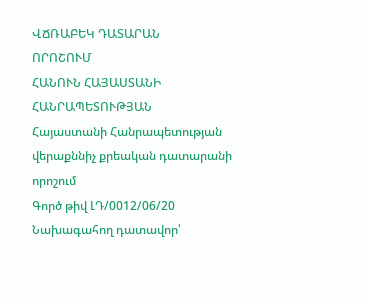ՎՃՌԱԲԵԿ ԴԱՏԱՐԱՆ
ՈՐՈՇՈՒՄ
ՀԱՆՈՒՆ ՀԱՅԱՍՏԱՆԻ ՀԱՆՐԱՊԵՏՈՒԹՅԱՆ
Հայաստանի Հանրապետության
վերաքննիչ քրեական դատարանի որոշում
Գործ թիվ ԼԴ/0012/06/20
Նախագահող դատավոր՝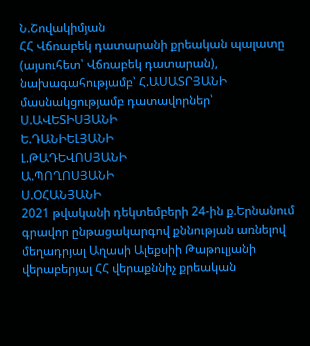Ն.Շովակիմյան
ՀՀ Վճռաբեկ դատարանի քրեական պալատը (այսուհետ՝ Վճռաբեկ դատարան), նախագահությամբ՝ Հ.ԱՍԱՏՐՅԱՆԻ
մասնակցությամբ դատավորներ՝ Ս.ԱՎԵՏԻՍՅԱՆԻ
Ե.ԴԱՆԻԵԼՅԱՆԻ
Լ.ԹԱԴԵՎՈՍՅԱՆԻ
Ա.ՊՈՂՈՍՅԱՆԻ
Ս.ՕՀԱՆՅԱՆԻ
2021 թվականի դեկտեմբերի 24-ին ք.Երնանում
գրավոր ընթացակարգով քննության առնելով մեղադրյալ Աղասի Ալեքսիի Թաթուլյանի վերաբերյալ ՀՀ վերաքննիչ քրեական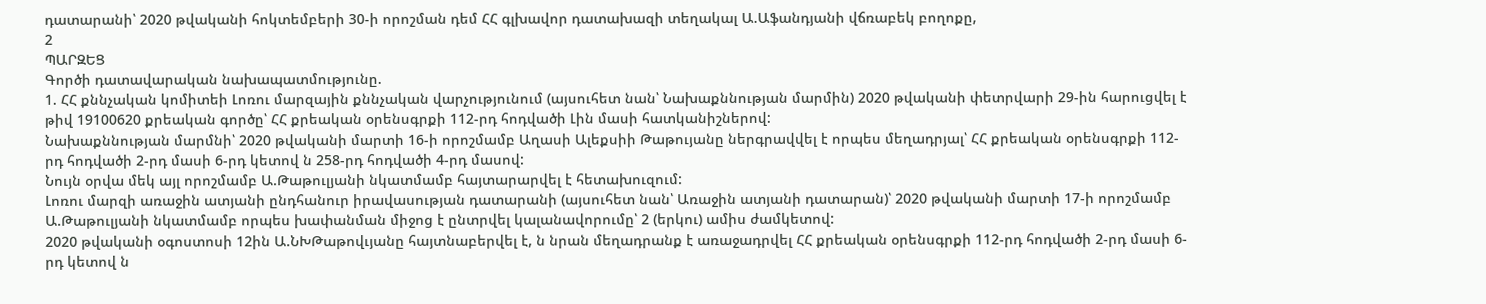դատարանի՝ 2020 թվականի հոկտեմբերի 30-ի որոշման դեմ ՀՀ գլխավոր դատախազի տեղակալ Ա.Աֆանդյանի վճռաբեկ բողոքը,
2
ՊԱՐԶԵՑ
Գործի դատավարական նախապատմությունը.
1. ՀՀ քննչական կոմիտեի Լոռու մարզային քննչական վարչությունում (այսուհետ նան՝ Նախաքննության մարմին) 2020 թվականի փետրվարի 29-ին հարուցվել է թիվ 19100620 քրեական գործը՝ ՀՀ քրեական օրենսգրքի 112-րդ հոդվածի Լին մասի հատկանիշներով:
Նախաքննության մարմնի՝ 2020 թվականի մարտի 16-ի որոշմամբ Աղասի Ալեքսիի Թաթույանը ներգրավվել է որպես մեղադրյալ՝ ՀՀ քրեական օրենսգրքի 112-րդ հոդվածի 2-րդ մասի 6-րդ կետով ն 258-րդ հոդվածի 4-րդ մասով:
Նույն օրվա մեկ այլ որոշմամբ Ա.Թաթուլյանի նկատմամբ հայտարարվել է հետախուզում:
Լոռու մարզի առաջին ատյանի ընդհանուր իրավասության դատարանի (այսուհետ նան՝ Առաջին ատյանի դատարան)՝ 2020 թվականի մարտի 17-ի որոշմամբ Ա.Թաթուլյանի նկատմամբ որպես խափանման միջոց է ընտրվել կալանավորումը՝ 2 (երկու) ամիս ժամկետով:
2020 թվականի օգոստոսի 12ին Ա.ՆԽԹաթովւյանը հայտնաբերվել է, ն նրան մեղադրանք է առաջադրվել ՀՀ քրեական օրենսգրքի 112-րդ հոդվածի 2-րդ մասի 6-րդ կետով ն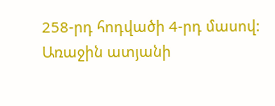258-րդ հոդվածի 4-րդ մասով:
Առաջին ատյանի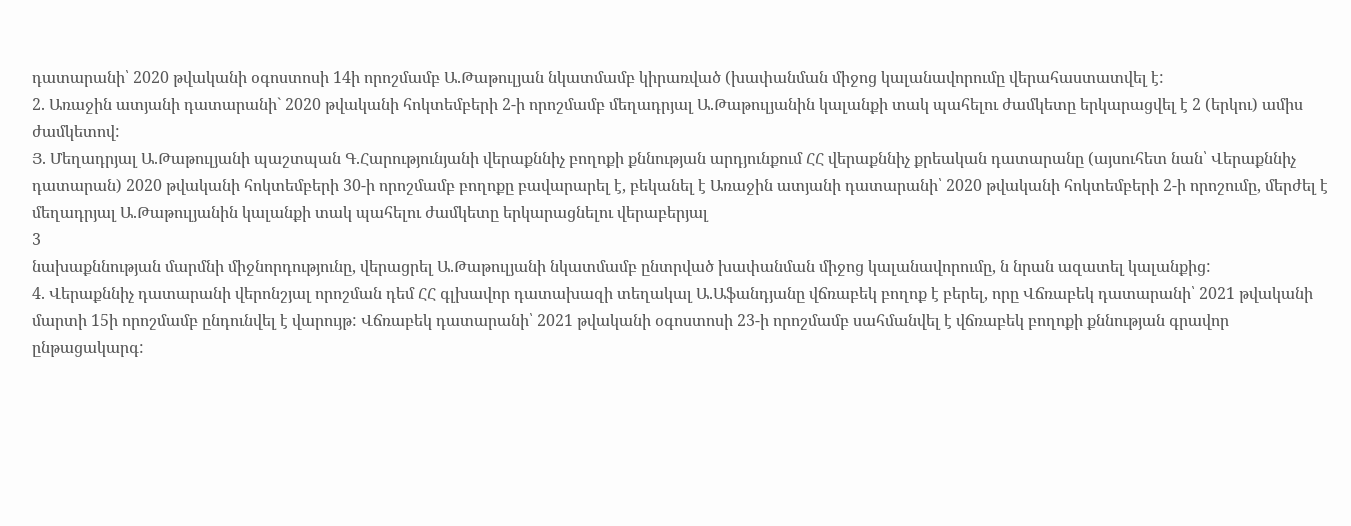դատարանի՝ 2020 թվականի օգոստոսի 14ի որոշմամբ Ա.Թաթուլյան նկատմամբ կիրառված (խափանման միջոց կալանավորումը վերահաստատվել է:
2. Առաջին ատյանի դատարանի` 2020 թվականի հոկտեմբերի 2-ի որոշմամբ մեղադրյալ Ա.Թաթուլյանին կալանքի տակ պահելու ժամկետը երկարացվել է 2 (երկու) ամիս ժամկետով:
Յ. Մեղադրյալ Ա.Թաթուլյանի պաշտպան Գ.Հարությունյանի վերաքննիչ բողոքի քննության արդյունքում ՀՀ վերաքննիչ քրեական դատարանը (այսուհետ նան՝ Վերաքննիչ դատարան) 2020 թվականի հոկտեմբերի 30-ի որոշմամբ բողոքը բավարարել է, բեկանել է Առաջին ատյանի դատարանի՝ 2020 թվականի հոկտեմբերի 2-ի որոշումը, մերժել է մեղադրյալ Ա.Թաթուլյանին կալանքի տակ պահելու ժամկետը երկարացնելու վերաբերյալ
3
նախաքննության մարմնի միջնորդությունը, վերացրել Ա.Թաթուլյանի նկատմամբ ընտրված խափանման միջոց կալանավորումը, ն նրան ազատել կալանքից:
4. Վերաքննիչ դատարանի վերոնշյալ որոշման դեմ ՀՀ գլխավոր դատախազի տեղակալ Ա.Աֆանդյանը վճռաբեկ բողոք է բերել, որը Վճռաբեկ դատարանի՝ 2021 թվականի մարտի 15ի որոշմամբ ընդունվել է վարույթ: Վճռաբեկ դատարանի՝ 2021 թվականի օգոստոսի 23-ի որոշմամբ սահմանվել է վճռաբեկ բողոքի քննության գրավոր ընթացակարգ: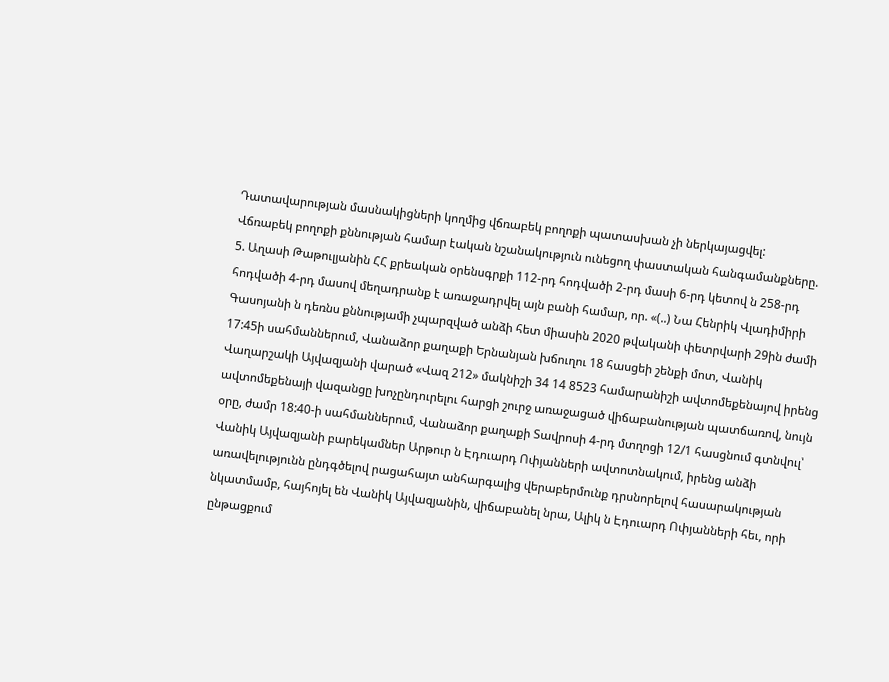Դատավարության մասնակիցների կողմից վճռաբեկ բողոքի պատասխան չի ներկայացվել:
Վճռաբեկ բողոքի քննության համար էական նշանակություն ունեցող փաստական հանգամանքները.
5. Աղասի Թաթուլյանին ՀՀ քրեական օրենսգրքի 112-րդ հոդվածի 2-րդ մասի 6-րդ կետով ն 258-րդ հոդվածի 4-րդ մասով մեղադրանք է առաջադրվել այն բանի համար, որ. «(..) Նա Հենրիկ Վլադիմիրի Գասոյանի ն դեռնս քննությամի չպարզված անձի հետ միասին 2020 թվականի փետրվարի 29ին ժամի 17:45ի սահմաններում, Վանաձոր քաղաքի Երնանյան խճուղու 18 հասցեի շենքի մոտ, Վանիկ Վաղարշակի Այվազյանի վարած «Վազ 212» մակնիշի 34 14 8523 համարանիշի ավտոմեքենայով իրենց ավտոմեքենայի վազանցը խոչընդուրելու հարցի շուրջ առաջացած վիճաբանության պատճառով, նույն օրը, ժամր 18:40-ի սահմաններում, Վանաձոր քաղաքի Տավրոսի 4-րդ մտղոցի 12/1 հասցնում գտնվուլ՝ Վանիկ Այվազյանի բարեկամներ Արթուր ն Էդուարդ Ոփյանների ավտոտնակում, իրենց անձի առավելությունն ընդգծելով րացահայտ անհարգալից վերաբերմունք դրսնորելով հասարակության նկատմամբ, հայհոյել են Վանիկ Այվազյանին, վիճաբանել նրա, Ալիկ ն Էդուարդ Ոփյանների հեւ, որի ընթացքում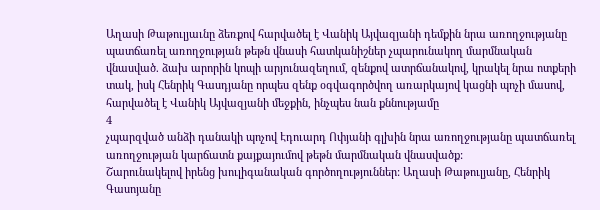Աղասի Թաթուլյաւնը ձեռքով հարվածել է Վանիկ Այվազյանի դեմքին նրա առողջությանը պատճառել առողջության թեթն վնասի հատկանիշներ չպարունակող մարմնական վնասված. ձախ արորին կոպի արյունազեղում, զենքով ատրճանակով, կրակել նրա ոտքերի տակ, իսկ Հենրիկ Գասդյանը որպես զենք օգվագործվող առարկայով կացնի պոչի մասով, հարվածել է Վանիկ Այվազյանի մեջքին, ինչպես նան քննությամը
4
չպարզված անձի դանակի պոչով Էդուարդ Ոփյանի գլխին նրա առողջությանը պատճառել առողջության կարճատն քայքայումով թեթն մարմնական վնասվածք:
Շարունակելով իրենց խուլիգանական գործողություններ: Աղասի Թաթուլյանը, Հենրիկ Գասոյանը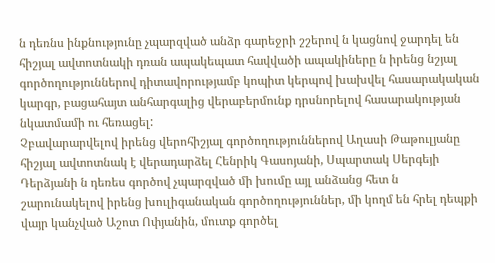ն դեռնս ինքնությունը չպարզված անձր գարեջրի շշերով ն կացնով ջարդել են հիշյալ ավտոտնակի դռան ապակեպատ հավվածի ապակիները ն իրենց նշյալ գործողություններով դիտավորությամբ կոպիտ կերպով խախվել հասարակական կարգր, բացահայտ անհարգալից վերաբերմունք դրսնորելով հասարակության նկատմամի ու հեռացել:
Չբավարարվելով իրենց վերոհիշյալ գործողություններով Աղասի Թաթուլյանը հիշյալ ավտոտնակ է վերադարձել Հենրիկ Գասոյանի, Սպարտակ Սերգեյի Դերձյանի ն դեռես գործով չպարզված մի խումը այլ անձանց հետ ն շարունակելով իրենց խուլիգանական գործողություններ, մի կողմ են հրել դեպքի վայր կանչված Աշոտ Ոփյանին, մուտք գործել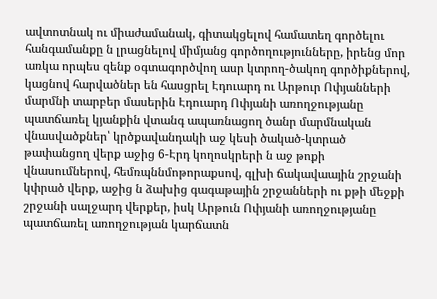ավտոտնակ ու միաժամանակ, գիտակցելով համատեղ գործելու հանգամանքը ն լրացնելով միմյանց գործողությունները, իրենց մոր առկա որպես զենք օգտագործվող ասր կտրող-ծակող գործիքներով, կացնով հարվածներ են հասցրել Էդուարդ ու Արթուր Ոփյանների մարմնի տարբեր մասերին Էդուարդ Ոփյանի առողջությանը պատճառել կյանքին վտանգ ապառնացող ծանր մարմնական վնասվածքներ՝ կրծքավանդակի աջ կեսի ծակած-կտրած թափանցող վերք աջից 6-Էրդ կողոսկրերի ն աջ թոքի վնասումներով, հեմռպննմոթորաքսով, գլխի ճակավաային շրջանի կփրած վերք, աջից ն ձախից գագաթային շրջանների ու քթի մեջքի շրջանի սալջարդ վերքեր, իսկ Արթուն Ոփյանի առողջությանը պատճառել առողջության կարճատն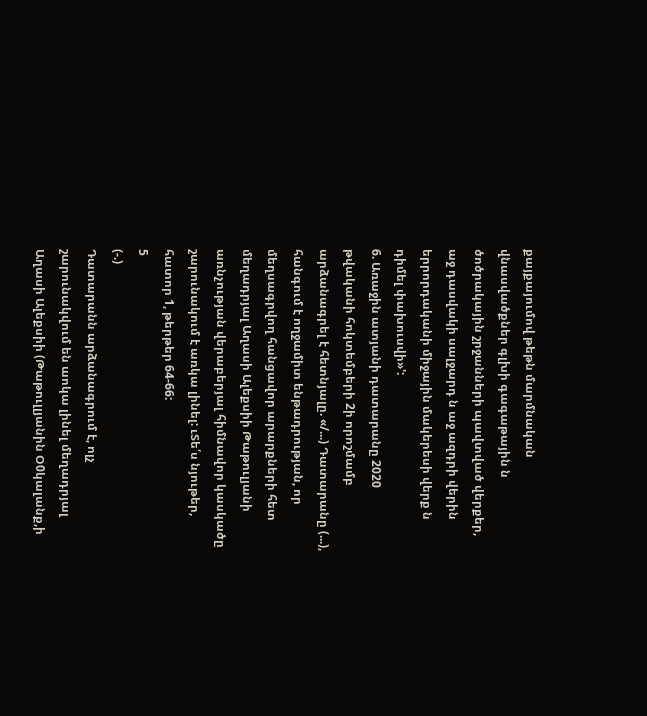քայքայումով թեթն մարմնական վնասվածքներ գլխի գագաթային ն ծոծրակային շրջանների պավտված վերքեր, աջ դասվակի սալջարդ ն աջ ազդրի վերին երրորդականի միջային մակերեսի վերք ն դիմել փախուսվի»':
6. Առաջին ատյանի դատարանը 2020 թվականի հոկտեմբերի 2ի որոշմամբ արձանագրել է հետնյալը. «/...) Դատարանը (...), հանգում է ողջամիտ ենթադրության, որ մեղսագրվող հանցավոր արարքների հետ մեղադրյալ Աղասի Ալեքսիի Թաթուլյանի առնչության վերաբերյալ հիմնավոր կասկածը շարունակում է առկա լինել: ւՏե՛ս նյութեր, հատոր 1, թերթեր 64-66:
5
(-.)
Դատարանն արձանագրում է, ոլչ շարունակվում են աոկա լինել մեղադրյալ Աղասի Ալեքսիի (Թաթուլլյանին Օ0կալանք,ի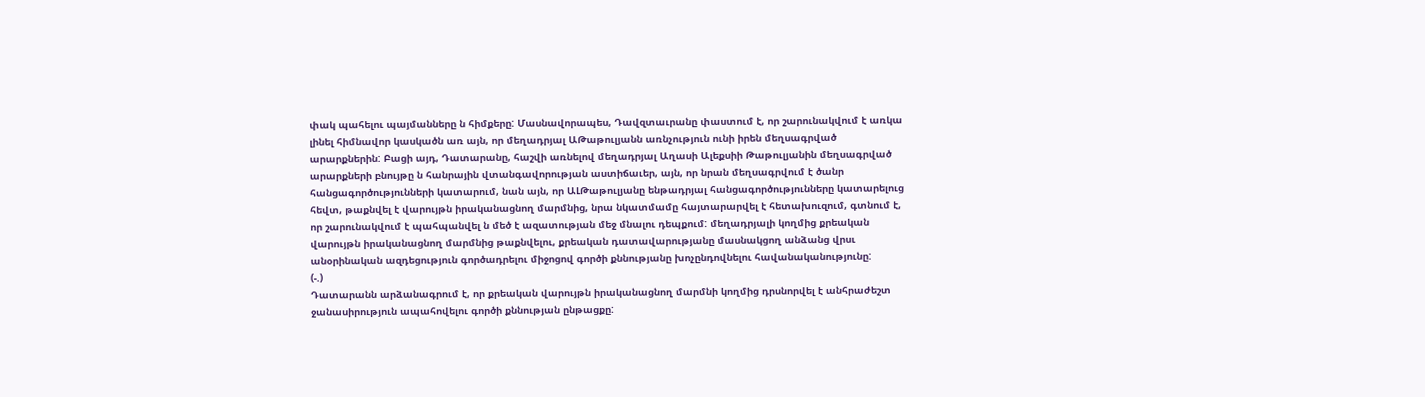փակ պահելու պայմանները ն հիմքերը: Մասնավորապես, Դավզտաւրանը փաստում է, որ շարունակվում է առկա լինել հիմնավոր կասկածն առ այն, որ մեղադրյալ ԱԹաթուլյանն առնչություն ունի իրեն մեղսագրված արարքներին: Բացի այդ, Դատարանը, հաշվի առնելով մեղադրյալ Աղասի Ալեքսիի Թաթուլյանին մեղսագրված արարքների բնույթը ն հանրային վտանգավորության աստիճաւեր, այն, որ նրան մեղսագրվում է ծանր հանցագործությունների կատարում, նան այն, որ ԱԼԹաթուլյանը ենթադրյալ հանցագործությունները կատարելուց հեվտ, թաքնվել է վարույթն իրականացնող մարմնից, նրա նկատմամը հայտարարվել է հետախուզում, գտնում է, որ շարունակվում է պահպանվել ն մեծ է ազատության մեջ մնալու դեպքում: մեղադրյալի կողմից քրեական վարույթն իրականացնող մարմնից թաքնվելու, քրեական դատավարությանը մասնակցող անձանց վրսւ անօրինական ազդեցություն գործադրելու միջոցով գործի քննությանը խոչընդովնելու հավանականությունը:
(-.)
Դատարանն արձանագրում է, որ քրեական վարույթն իրականացնող մարմնի կողմից դրսնորվել է անհրաժեշտ ջանասիրություն ապահովելու գործի քննության ընթացքը: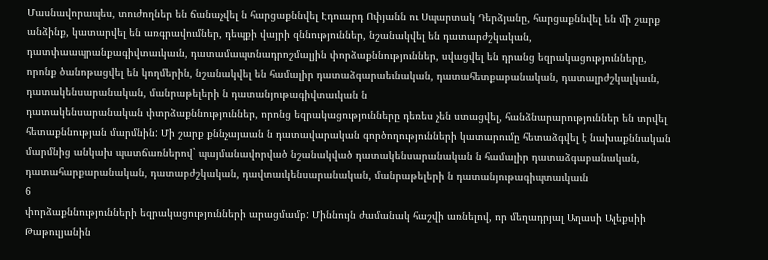Մասնավորապես, տուժողներ են ճանաչվել ն հարցաքննվել Էդուարդ Ոփյանն ու Սպարտակ Դերձյանը, հարցաքննվել են մի շարք անձինք, կատարվել են առգրավումներ, դեպքի վայրի զննություններ, նշանակվել են դատարժշկական, դատփաապրանքագիվտաւկաւն, դատամապտնադրոշմալյին փորձաքննություններ, սվացվել են դրանց եզրակացությունները, որոնք ծանոթացվել են կողմերին, նշանակվել են համալիր դատաձգարաեւնական, դատահետքաբանական, դատալրժշկալկաւն,
դատակենսարանական, մանրաթելերի ն դատանյութագիվտաւկան ն
դատակենսարանական փտրձաքննություններ, որոնց եզրակացությունները դեռես չեն ստացվել, հանձնարարություններ են տրվել հետաքննության մարմնին: Մի շարք քննչայաան ն դատավարական գործողությունների կատարումը հետաձգվել է նախաքննական մարմնից անկախ պատճառներով` պայմանավորված նշանակված դատակենսարանական ն համալիր դատաձգաբանական, դատահարքարանական, դատաբժշկական, դավտաւկենսարանական, մանրաթելերի ն դատանյութագիպտաւկաւն
6
փորձաքննությունների եզրակացությունների արացմամբ: Միննույն ժամանակ հաշվի առնելով, որ մեղադրյալ Աղասի Ալեքսիի Թաթուլյանին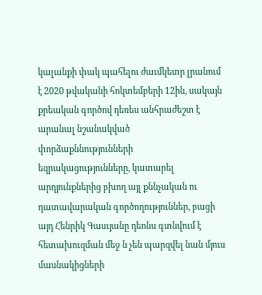կալանքի փակ պահելու ժաւմկետր լրանում է 2020 թվականի հոկտեմբերի 12ին, սակայն քրեական գործով դեռես անհրաժեշտ է արանալ նշանակված փորձաքննությունների եզրակացությունները, կատարել արդյունքներից բխող այլ քննչական ու դատավարական գործողություններ, բացի այդ Հենրիկ Գասւյանը դեոնս գտնվում է հետախուզման մեջ ն չեն պարզվել նան մյուս մասնակիցների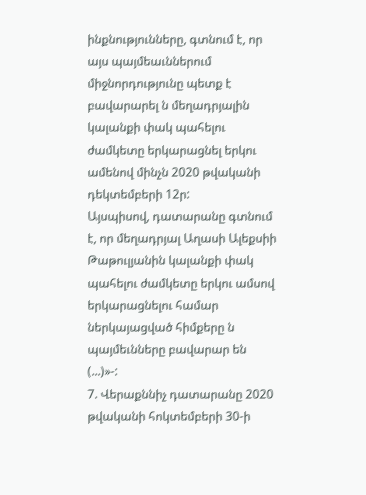ինքնությունները, գտնում է, որ այս պայմեաւններում միջնորդությունը պետք է բավարարել ն մեղադրյալին կալանքի փակ պահելու ժամկետը երկարացնել երկու ամենով մինչն 2020 թվականի դեկտեմբերի 12ր:
Այսպիսով, դատարանը գտնում է, որ մեղադրյալ Աղասի Ալեքսիի Թաթուլյանին կալանքի փակ պահելու ժամկետը երկու ամսով երկարացնելու համար ներկայացված հիմքերը ն պայմեւնները բավարար են (...)»-:
7. Վերաքննիչ դատարանը 2020 թվականի հոկտեմբերի 30-ի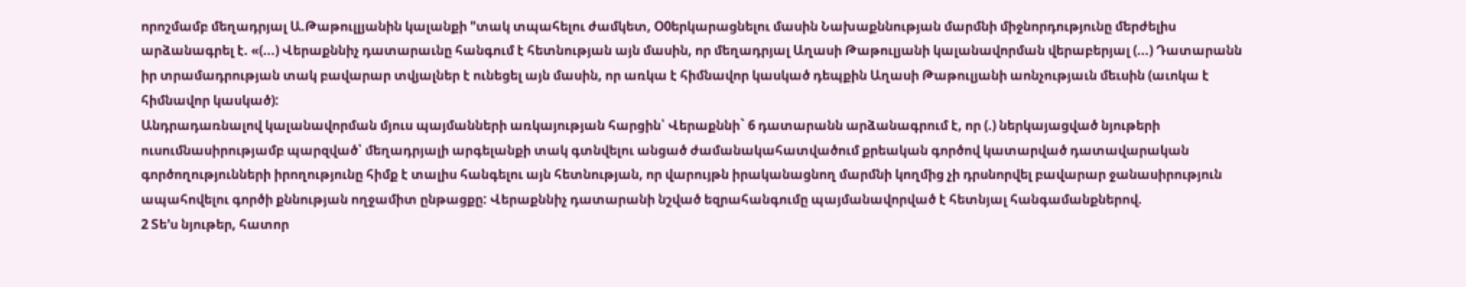որոշմամբ մեղադրյալ Ա.Թաթուլլյանին կալանքի "տակ տպահելու ժամկետ, Օ0երկարացնելու մասին Նախաքննության մարմնի միջնորդությունը մերժելիս արձանագրել է. «(...) Վերաքննիչ դատարաւնը հանգում է հետնության այն մասին, որ մեղադրյալ Աղասի Թաթուլյանի կալանավորման վերաբերյալ (...) Դատարանն իր տրամադրության տակ բավարար տվյալներ է ունեցել այն մասին, որ առկա է հիմնավոր կասկած դեպքին Աղասի Թաթուլյանի աոնչությաւն մեւսին (աւոկա է հիմնավոր կասկած):
Անդրադառնալով կալանավորման մյուս պայմանների առկայության հարցին՝ Վերաքննի` 6 դատարանն արձանագրում է, որ (.) ներկայացված նյութերի ուսումնասիրությամբ պարզված՝ մեղադրյալի արգելանքի տակ գտնվելու անցած ժամանակահատվածում քրեական գործով կատարված դատավարական
գործողությունների իրողությունը հիմք է տալիս հանգելու այն հետնության, որ վարույթն իրականացնող մարմնի կողմից չի դրսնորվել բավարար ջանասիրություն ապահովելու գործի քննության ողջամիտ ընթացքը: Վերաքննիչ դատարանի նշված եզրահանգումը պայմանավորված է հետնյալ հանգամանքներով.
2 Տե'ս նյութեր, հատոր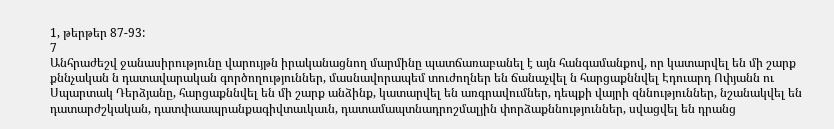1, թերթեր 87-93:
7
Անհրաժեշվ ջանասիրությունը վարույթն իրականացնող մարմինը պատճառաբանել է այն հանգամանքով, որ կատարվել են մի շարք քննչական ն դատավարական գործողություններ, մասնավորապեմ տուժողներ են ճանաչվել ն հարցաքննվել Էդուարդ Ոփյանն ու Սպարտակ Դերձյանը, հարցաքննվել են մի շարք անձինք, կատարվել են առգրավումներ, դեպքի վայրի զննություններ, նշանակվել են դատարժշկական, դատփաապրանքագիվտաւկաւն, դատամապտնադրոշմալյին փորձաքննություններ, սվացվել են դրանց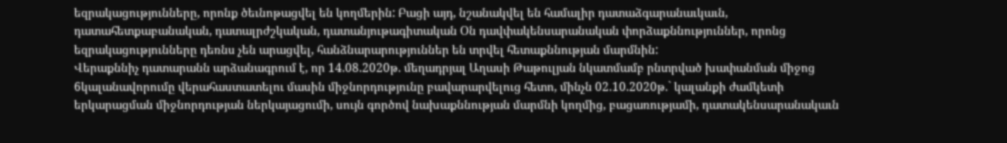եզրակացությունները, որոնք ծեւնոթացվել են կողմերին: Բացի այդ, նշանակվել են համալիր դատաձգարանաւկաւն, դատահետքաբանական, դատալրժշկական, դատանյութագիտական Օն դավփակենսարանական փորձաքննություններ, որոնց եզրակացությունները դեռնս չեն արացվել, հանձնարարություններ են տրվել հետաքննության մարմնին:
Վերաքննիչ դատարանն արձանագրում է, որ 14.08.2020թ. մեղադրյալ Աղասի Թաթուլյան նկատմամբ րնտրված խափանման միջոց 6կալանավորումը վերահաստատելու մասին միջնորդությունը բավարարվելուց հետո, մինչն 02.10.2020թ.` կալանքի ժամկետի երկարացման միջնորդության ներկայացումի, սույն գործով նախաքննության մարմնի կողմից, բացառությամի, դատակենսարանակաւն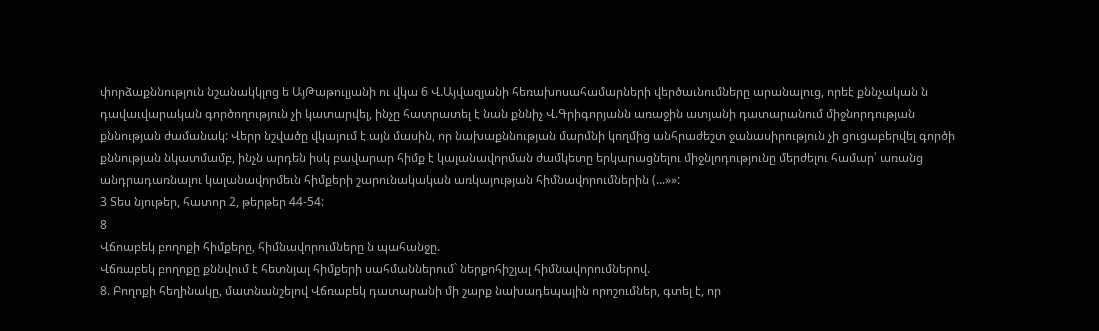փորձաքննություն նշանակկլոց ե ԱյԹաթուլյանի ու վկա 6 Վ.Այվազյանի հեռախոսահամարների վերծաւնումները արանալուց, որեէ քննչական ն դավաւվարական գործողություն չի կատարվել, ինչը հատրատել է նան քննիչ Վ.Գրիգորյանն առաջին ատյանի դատարանում միջնորդության քննության ժամանակ: Վերր նշվածը վկայում է այն մասին, որ նախաքննության մարմնի կողմից անհրաժեշտ ջանասիրություն չի ցուցաբերվել գործի քննության նկատմամբ, ինչն արդեն իսկ բավարար հիմք է կալանավորման ժամկետը երկարացնելու միջնլոդությունը մերժելու համար՝ առանց անդրադառնալու կալանավորմեւն հիմքերի շարունակական առկայության հիմնավորումներին (...»»:
3 Տես նյութեր, հատոր 2, թերթեր 44-54:
8
Վճոաբեկ բողոքի հիմքերը, հիմնավորումները ն պահանջը.
Վճռաբեկ բողոքը քննվում է հետնյալ հիմքերի սահմաններում` ներքոհիշյալ հիմնավորումներով.
8. Բողոքի հեղինակը, մատնանշելով Վճռաբեկ դատարանի մի շարք նախադեպային որոշումներ, գտել է, որ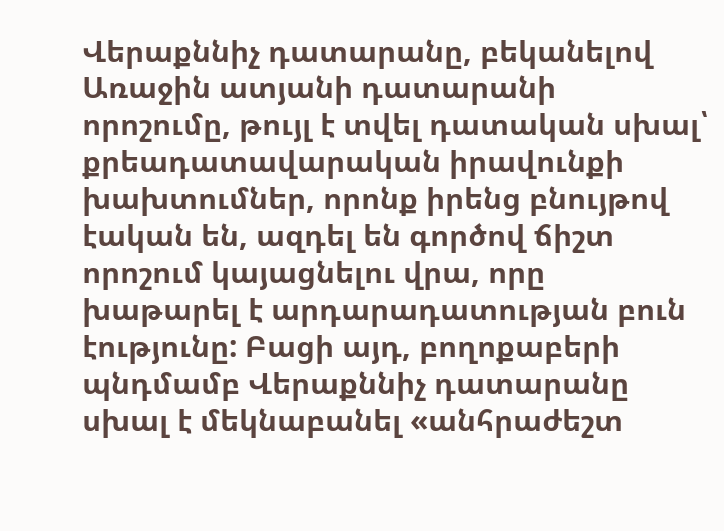Վերաքննիչ դատարանը, բեկանելով Առաջին ատյանի դատարանի որոշումը, թույլ է տվել դատական սխալ՝ քրեադատավարական իրավունքի խախտումներ, որոնք իրենց բնույթով էական են, ազդել են գործով ճիշտ որոշում կայացնելու վրա, որը խաթարել է արդարադատության բուն էությունը: Բացի այդ, բողոքաբերի պնդմամբ Վերաքննիչ դատարանը սխալ է մեկնաբանել «անհրաժեշտ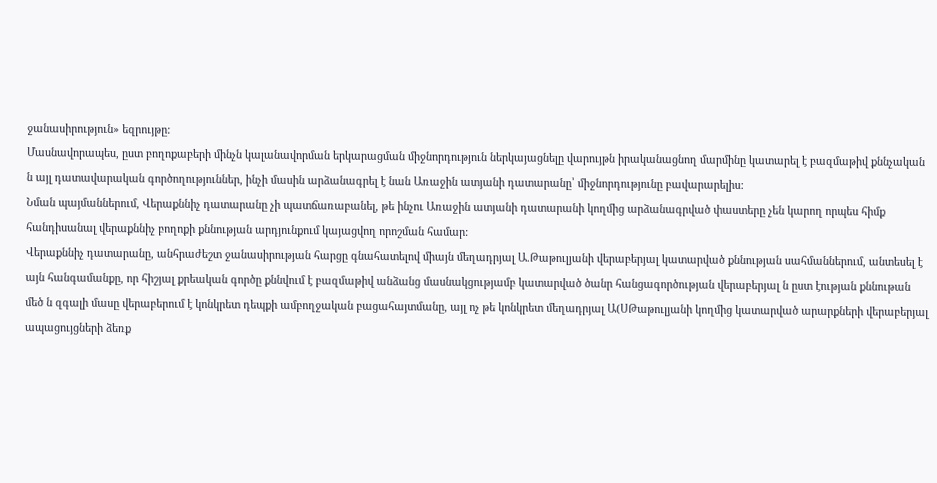ջանասիրություն» եզրույթը:
Մասնավորապես, ըստ բողոքաբերի մինչն կալանավորման երկարացման միջնորդություն ներկայացնելը վարույթն իրականացնող մարմինը կատարել է բազմաթիվ քննչական ն այլ դատավարական գործողություններ, ինչի մասին արձանագրել է նան Առաջին ատյանի դատարանը՝ միջնորդությունը բավարարելիս:
Նման պայմաններում, Վերաքննիչ դատարանը չի պատճառաբանել, թե ինչու Առաջին ատյանի դատարանի կողմից արձանագրված փաստերը չեն կարող որպես հիմք հանդիսանալ վերաքննիչ բողոքի քննության արդյունքում կայացվող որոշման համար:
Վերաքննիչ դատարանը, անհրաժեշտ ջանասիրության հարցը գնահատելով միայն մեղադրյալ Ա.Թաթուլյանի վերաբերյալ կատարված քննության սահմաններում, անտեսել է այն հանգամանքը, որ հիշյալ քրեական գործը քննվում է բազմաթիվ անձանց մասնակցությամբ կատարված ծանր հանցագործության վերաբերյալ ն ըստ էության քննութան մեծ ն զգալի մասը վերաբերում է կոնկրետ դեպքի ամբողջական բացահայտմանը, այլ ոչ թե կոնկրետ մեղադրյալ Ա(ՍԹաթուլյանի կողմից կատարված արարքների վերաբերյալ ապացույցների ձեռք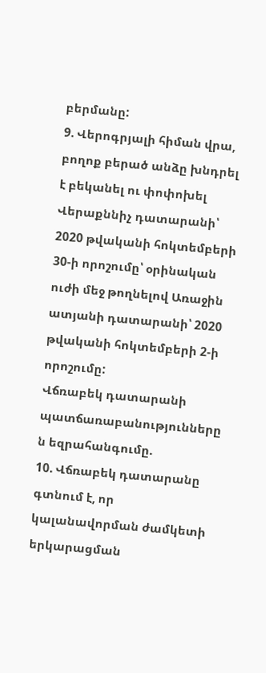բերմանը:
9. Վերոգրյալի հիման վրա, բողոք բերած անձը խնդրել է բեկանել ու փոփոխել Վերաքննիչ դատարանի՝ 2020 թվականի հոկտեմբերի 30-ի որոշումը՝ օրինական ուժի մեջ թողնելով Առաջին ատյանի դատարանի՝ 2020 թվականի հոկտեմբերի 2-ի որոշումը:
Վճռաբեկ դատարանի պատճառաբանությունները ն եզրահանգումը.
10. Վճռաբեկ դատարանը գտնում է, որ կալանավորման ժամկետի երկարացման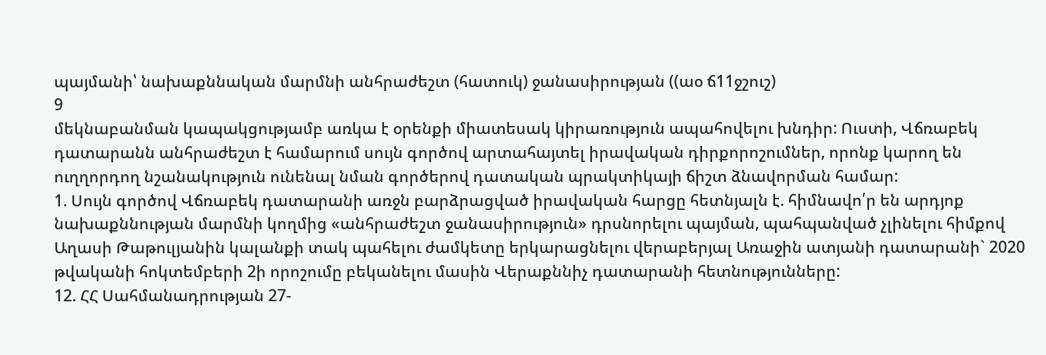պայմանի՝ նախաքննական մարմնի անհրաժեշտ (հատուկ) ջանասիրության ((աօ ճ11ջշուշ)
9
մեկնաբանման կապակցությամբ առկա է օրենքի միատեսակ կիրառություն ապահովելու խնդիր: Ուստի, Վճռաբեկ դատարանն անհրաժեշտ է համարում սույն գործով արտահայտել իրավական դիրքորոշումներ, որոնք կարող են ուղղորդող նշանակություն ունենալ նման գործերով դատական պրակտիկայի ճիշտ ձնավորման համար:
1. Սույն գործով Վճռաբեկ դատարանի առջն բարձրացված իրավական հարցը հետնյալն է. հիմնավո՛ր են արդյոք նախաքննության մարմնի կողմից «անհրաժեշտ ջանասիրություն» դրսնորելու պայման, պահպանված չլինելու հիմքով Աղասի Թաթուլյանին կալանքի տակ պահելու ժամկետը երկարացնելու վերաբերյալ Առաջին ատյանի դատարանի` 2020 թվականի հոկտեմբերի 2ի որոշումը բեկանելու մասին Վերաքննիչ դատարանի հետնությունները:
12. ՀՀ Սահմանադրության 27-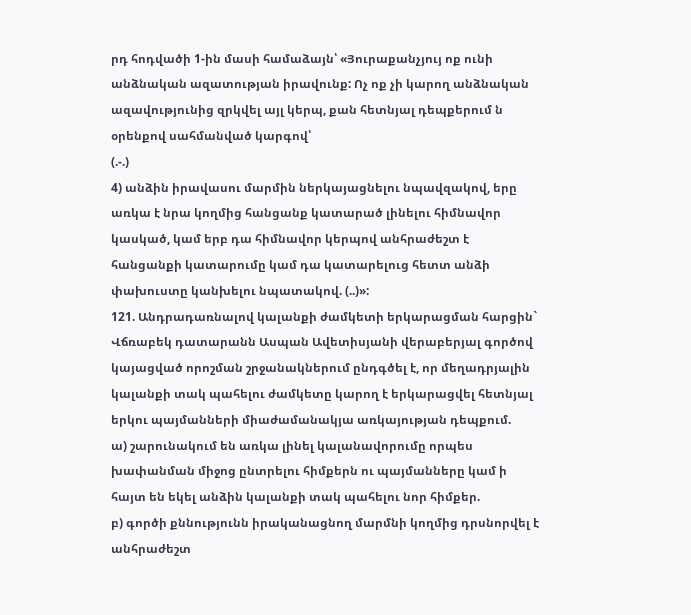րդ հոդվածի 1-ին մասի համաձայն՝ «Յուրաքանչյույ ոք ունի անձնական ազատության իրավունք: Ոչ ոք չի կարող անձնական ազավությունից զրկվել այլ կերպ, քան հետնյալ դեպքերում ն օրենքով սահմանված կարգով՝
(.-.)
4) անձին իրավասու մարմին ներկայացնելու նպավզակով, երը առկա է նրա կողմից հանցանք կատարած լինելու հիմնավոր կասկած, կամ երբ դա հիմնավոր կերպով անհրաժեշտ է հանցանքի կատարումը կամ դա կատարելուց հետտ անձի փախուստը կանխելու նպատակով. (..)»:
121. Անդրադառնալով կալանքի ժամկետի երկարացման հարցին` Վճռաբեկ դատարանն Ասպան Ավետիսյանի վերաբերյալ գործով կայացված որոշման շրջանակներում ընդգծել է, որ մեղադրյալին կալանքի տակ պահելու ժամկետը կարող է երկարացվել հետնյալ երկու պայմանների միաժամանակյա առկայության դեպքում.
ա) շարունակում են առկա լինել կալանավորումը որպես խափանման միջոց ընտրելու հիմքերն ու պայմանները կամ ի հայտ են եկել անձին կալանքի տակ պահելու նոր հիմքեր.
բ) գործի քննությունն իրականացնող մարմնի կողմից դրսնորվել է անհրաժեշտ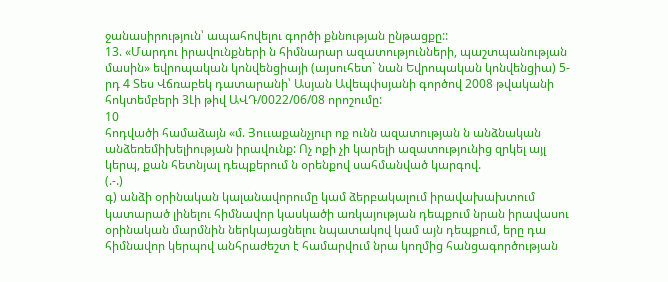ջանասիրություն՝ ապահովելու գործի քննության ընթացքը::
13. «Մարդու իրավունքների ն հիմնարար ազատությունների, պաշտպանության մասին» եվրոպական կոնվենցիայի (այսուհետ` նան Եվրոպական կոնվենցիա) 5-րդ 4 Տես Վճռաբեկ դատարանի՝ Ասյան Ավեպփսյանի գործով 2008 թվականի հոկտեմբերի 3Լի թիվ ԱՎԴ/0022/06/08 որոշումը:
10
հոդվածի համաձայն «մ. Յոււաքանչյուր ոք ունն ազատության ն անձնական անձեռեմիխելիության իրավունք: Ոչ ոքի չի կարելի ազատությունից զրկել այլ կերպ, քան հետնյալ դեպքերում ն օրենքով սահմանված կարգով.
(.-.)
գ) անձի օրինական կալանավորումը կամ ձերբակալում իրավախախտում կատարած լինելու հիմնավոր կասկածի առկայության դեպքում նրան իրավասու օրինական մարմնին ներկայացնելու նպատակով կամ այն դեպքում, երը դա հիմնավոր կերպով անհրաժեշտ է համարվում նրա կողմից հանցագործության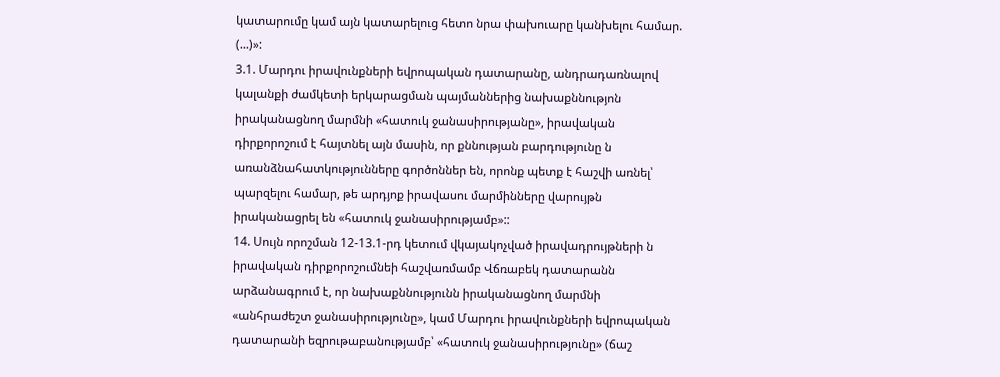կատարումը կամ այն կատարելուց հետո նրա փախուարը կանխելու համար. (...)»:
3.1. Մարդու իրավունքների եվրոպական դատարանը, անդրադառնալով կալանքի ժամկետի երկարացման պայմաններից նախաքննությոն իրականացնող մարմնի «հատուկ ջանասիրությանը», իրավական դիրքորոշում է հայտնել այն մասին, որ քննության բարդությունը ն առանձնահատկությունները գործոններ են, որոնք պետք է հաշվի առնել՝ պարզելու համար, թե արդյոք իրավասու մարմինները վարույթն իրականացրել են «հատուկ ջանասիրությամբ»::
14. Սույն որոշման 12-13.1-րդ կետում վկայակոչված իրավադրույթների ն իրավական դիրքորոշումնեի հաշվառմամբ Վճռաբեկ դատարանն արձանագրում է, որ նախաքննությունն իրականացնող մարմնի «անհրաժեշտ ջանասիրությունը», կամ Մարդու իրավունքների եվրոպական դատարանի եզրութաբանությամբ՝ «հատուկ ջանասիրությունը» (ճաշ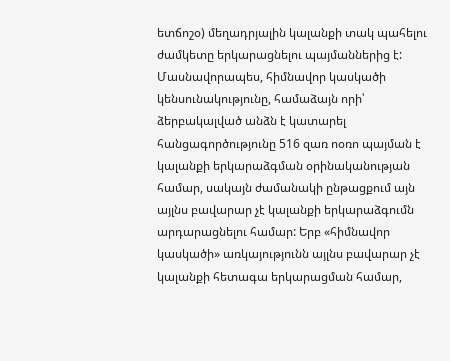ետճոշօ) մեղադրյալին կալանքի տակ պահելու ժամկետը երկարացնելու պայմաններից է:
Մասնավորապես, հիմնավոր կասկածի կենսունակությունը, համաձայն որի՝ ձերբակալված անձն է կատարել հանցագործությունը 516 զառ ոօռո պայման է կալանքի երկարաձգման օրինականության համար, սակայն ժամանակի ընթացքում այն այլնս բավարար չէ կալանքի երկարաձգումն արդարացնելու համար: Երբ «հիմնավոր կասկածի» առկայությունն այլնս բավարար չէ կալանքի հետագա երկարացման համար,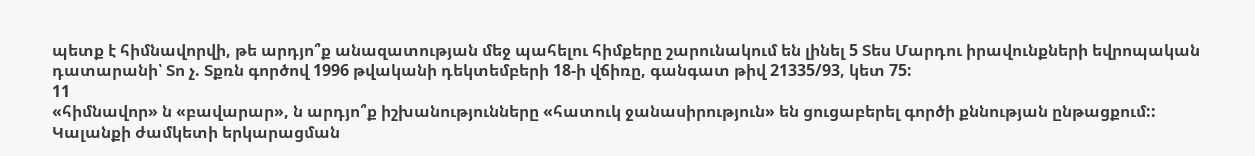պետք է հիմնավորվի, թե արդյո՞ք անազատության մեջ պահելու հիմքերը շարունակում են լինել 5 Տես Մարդու իրավունքների եվրոպական դատարանի՝ Տո չ. Տքռն գործով 1996 թվականի դեկտեմբերի 18-ի վճիռը, գանգատ թիվ 21335/93, կետ 75:
11
«հիմնավոր» ն «բավարար», ն արդյո՞ք իշխանությունները «հատուկ ջանասիրություն» են ցուցաբերել գործի քննության ընթացքում::
Կալանքի ժամկետի երկարացման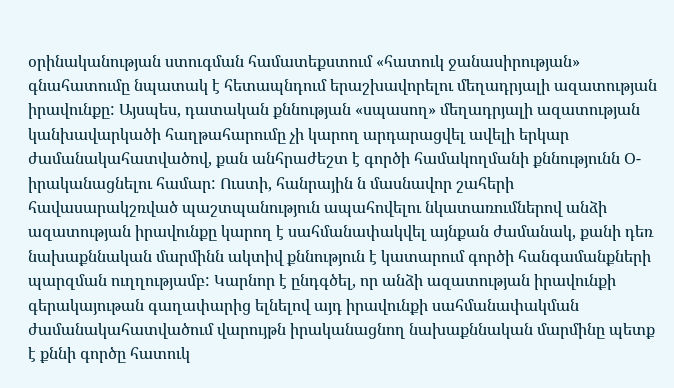օրինականության ստուգման համատեքստում «հատուկ ջանասիրության» գնահատումը նպատակ է հետապնդում երաշխավորելու մեղադրյալի ազատության իրավունքը: Այսպես, դատական քննության «սպասող» մեղադրյալի ազատության կանխավարկածի հաղթահարումը չի կարող արդարացվել ավելի երկար ժամանակահատվածով, քան անհրաժեշտ է գործի համակողմանի քննությունն Օ-իրականացնելու համար: Ուստի, հանրային ն մասնավոր շահերի հավասարակշռված պաշտպանություն ապահովելու նկատառումներով անձի ազատության իրավունքը կարող է սահմանափակվել այնքան ժամանակ, քանի դեռ նախաքննական մարմինն ակտիվ քննություն է կատարում գործի հանգամանքների պարզման ուղղությամբ: Կարնոր է ընդգծել, որ անձի ազատության իրավունքի գերակայութան գաղափարից ելնելով այդ իրավունքի սահմանափակման ժամանակահատվածում վարույթն իրականացնող նախաքննական մարմինը պետք է քննի գործը հատուկ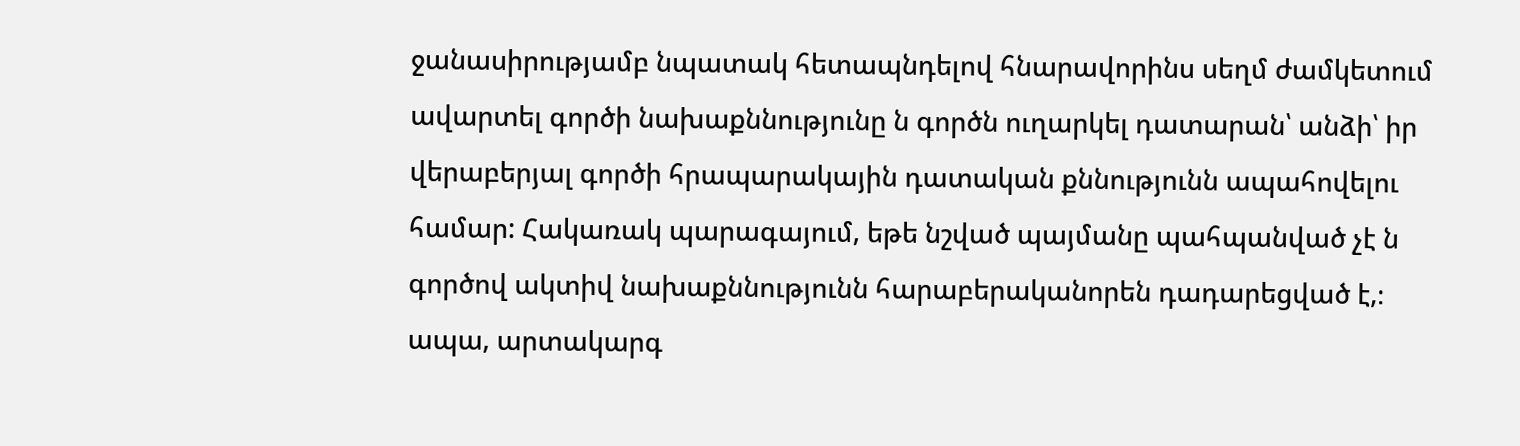ջանասիրությամբ նպատակ հետապնդելով հնարավորինս սեղմ ժամկետում ավարտել գործի նախաքննությունը ն գործն ուղարկել դատարան՝ անձի՝ իր վերաբերյալ գործի հրապարակային դատական քննությունն ապահովելու համար: Հակառակ պարագայում, եթե նշված պայմանը պահպանված չէ ն գործով ակտիվ նախաքննությունն հարաբերականորեն դադարեցված է,։ ապա, արտակարգ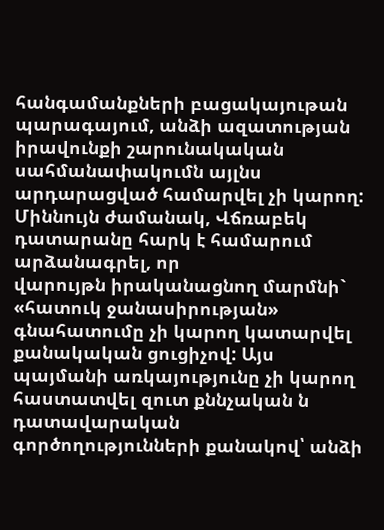հանգամանքների բացակայութան պարագայում, անձի ազատության իրավունքի շարունակական սահմանափակումն այլնս արդարացված համարվել չի կարող:
Միննույն ժամանակ, Վճռաբեկ դատարանը հարկ է համարում արձանագրել, որ
վարույթն իրականացնող մարմնի` «հատուկ ջանասիրության» գնահատումը չի կարող կատարվել քանակական ցուցիչով: Այս պայմանի առկայությունը չի կարող հաստատվել զուտ քննչական ն դատավարական գործողությունների քանակով՝ անձի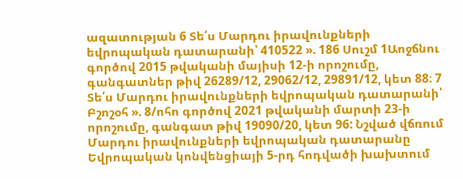ազատության 6 Տե՛ս Մարդու իրավունքների եվրոպական դատարանի՝ 410522 ». 186 Սուշմ 1Աոջճնու գործով 2015 թվականի մայիսի 12-ի որոշումը, գանգատներ թիվ 26289/12, 29062/12, 29891/12, կետ 88։ 7 Տե՛ս Մարդու իրավունքների եվրոպական դատարանի՝ Բշոշօհ ». 8/ոհո գործով 2021 թվականի մարտի 23-ի որոշումը, գանգատ թիվ 19090/20, կետ 96: Նշված վճռում Մարդու իրավունքների եվրոպական դատարանը Եվրոպական կոնվենցիայի 5-րդ հոդվածի խախտում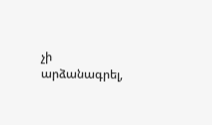չի արձանագրել,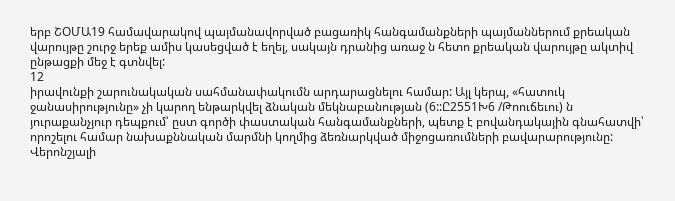երբ ՇՕՄԱ19 համավարակով պայմանավորված բացառիկ հանգամանքների պայմաններում քրեական վարույթը շուրջ երեք ամիս կասեցված է եղել, սակայն դրանից առաջ ն հետո քրեական վարույթը ակտիվ ընթացքի մեջ է գտնվել:
12
իրավունքի շարունակական սահմանափակումն արդարացնելու համար: Այլ կերպ, «հատուկ ջանասիրությունը» չի կարող ենթարկվել ձնական մեկնաբանության (6::Ը2551Խ6 /Թոուճեւու) ն յուրաքանչյուր դեպքում՝ ըստ գործի փաստական հանգամանքների, պետք է բովանդակային գնահատվի՝ որոշելու համար նախաքննական մարմնի կողմից ձեռնարկված միջոցառումների բավարարությունը:
Վերոնշյալի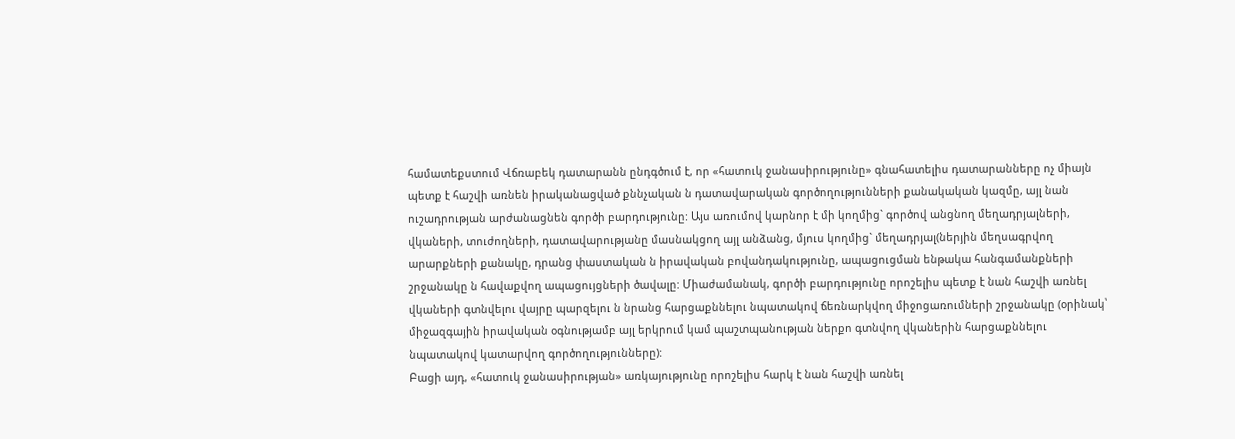համատեքստում Վճռաբեկ դատարանն ընդգծում է, որ «հատուկ ջանասիրությունը» գնահատելիս դատարանները ոչ միայն պետք է հաշվի առնեն իրականացված քննչական ն դատավարական գործողությունների քանակական կազմը, այլ նան ուշադրության արժանացնեն գործի բարդությունը: Այս առումով կարնոր է մի կողմից` գործով անցնող մեղադրյալների, վկաների, տուժողների, դատավարությանը մասնակցող այլ անձանց, մյուս կողմից` մեղադրյալ(ներյին մեղսագրվող արարքների քանակը, դրանց փաստական ն իրավական բովանդակությունը, ապացուցման ենթակա հանգամանքների շրջանակը ն հավաքվող ապացույցների ծավալը: Միաժամանակ, գործի բարդությունը որոշելիս պետք է նան հաշվի առնել վկաների գտնվելու վայրը պարզելու ն նրանց հարցաքննելու նպատակով ճեռնարկվող միջոցառումների շրջանակը (օրինակ՝ միջազգային իրավական օգնությամբ այլ երկրում կամ պաշտպանության ներքո գտնվող վկաներին հարցաքննելու նպատակով կատարվող գործողությունները):
Բացի այդ, «հատուկ ջանասիրության» առկայությունը որոշելիս հարկ է նան հաշվի առնել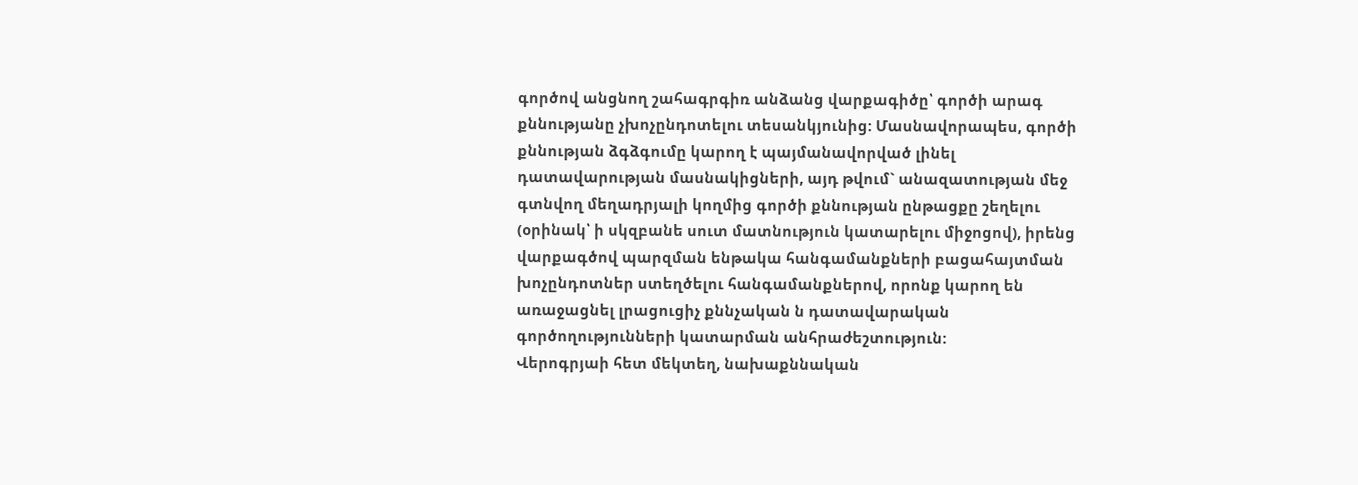գործով անցնող շահագրգիռ անձանց վարքագիծը՝ գործի արագ քննությանը չխոչընդոտելու տեսանկյունից: Մասնավորապես, գործի քննության ձգձգումը կարող է պայմանավորված լինել դատավարության մասնակիցների, այդ թվում` անազատության մեջ գտնվող մեղադրյալի կողմից գործի քննության ընթացքը շեղելու (օրինակ՝ ի սկզբանե սուտ մատնություն կատարելու միջոցով), իրենց վարքագծով պարզման ենթակա հանգամանքների բացահայտման խոչընդոտներ ստեղծելու հանգամանքներով, որոնք կարող են առաջացնել լրացուցիչ քննչական ն դատավարական գործողությունների կատարման անհրաժեշտություն:
Վերոգրյաի հետ մեկտեղ, նախաքննական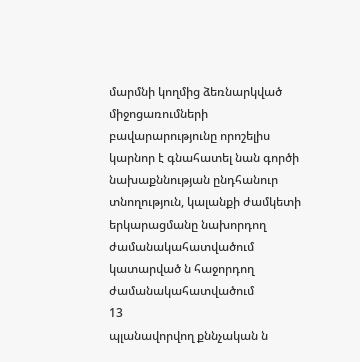մարմնի կողմից ձեռնարկված միջոցառումների բավարարությունը որոշելիս կարնոր է գնահատել նան գործի նախաքննության ընդհանուր տնողություն, կալանքի ժամկետի երկարացմանը նախորդող ժամանակահատվածում կատարված ն հաջորդող ժամանակահատվածում
13
պլանավորվող քննչական ն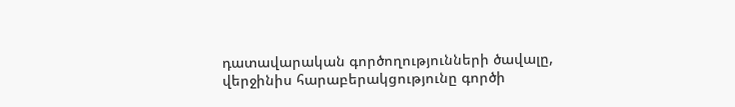դատավարական գործողությունների ծավալը, վերջինիս հարաբերակցությունը գործի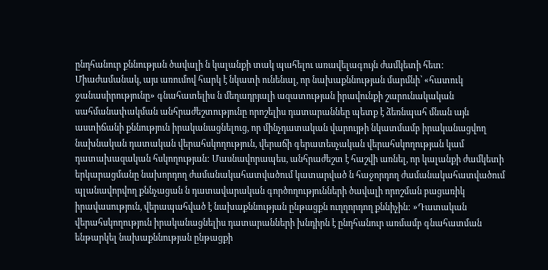ընդհանուր քննության ծավալի ն կալանքի տակ պահելու առավելագույն ժամկետի հետ: Միաժամանակ, այս առումով հարկ է նկատի ունենալ, որ նախաքննության մարմնի՝ «հատուկ ջանասիրությունը» գնահատելիս ն մեղադրյալի ազատության իրավունքի շարունակական սահմանափակման անհրաժեշտությունը որոշելիս դատարաննեը պետք է ձեռնպահ մնան այն աստիճանի քննություն իրականացնելուց, որ մինչդատական վարույթի նկատմամբ իրականացվող նախնական դատական վերահսկողություն, վերաճի գերատեսչական վերահսկողության կամ դատախազական հսկողության: Մասնավորապես, անհրաժեշտ է հաշվի առնել, որ կալանքի ժամկետի երկարացմանը նախորդող ժամանակահատվածում կատարված ն հաջորդող ժամանակահատվածում պլանավորվող քննչացան ն դատավարական գործողությունների ծավալի որոշման բացառիկ իրավասություն, վերապահված է նախաքննության ընթացքն ուղղորդող քննիչին: »Դատական վերահսկողություն իրականացնելիս դատարանների խնդիրն է ընդհանուր առմամբ գնահատման ենթարկել նախաքննության ընթացքի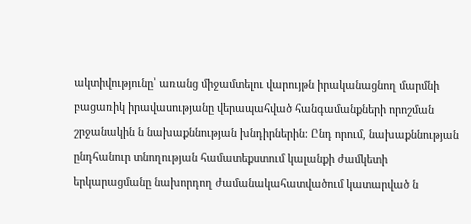ակտիվությունը՝ առանց միջամտելու վարույթն իրականացնող մարմնի բացառիկ իրավասությանը վերապահված հանգամանքների որոշման շրջանակին ն նախաքննության խնդիրներին: Ընդ որում, նախաքննության ընդհանուր տնողության համատեքստում կալանքի ժամկետի երկարացմանը նախորդող ժամանակահատվածում կատարված ն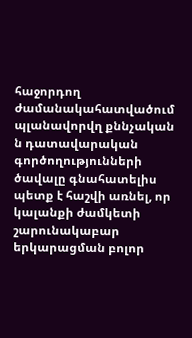հաջորդող ժամանակահատվածում պլանավորվղ քննչական ն դատավարական գործողությունների ծավալը գնահատելիս պետք է հաշվի առնել, որ կալանքի ժամկետի շարունակաբար երկարացման բոլոր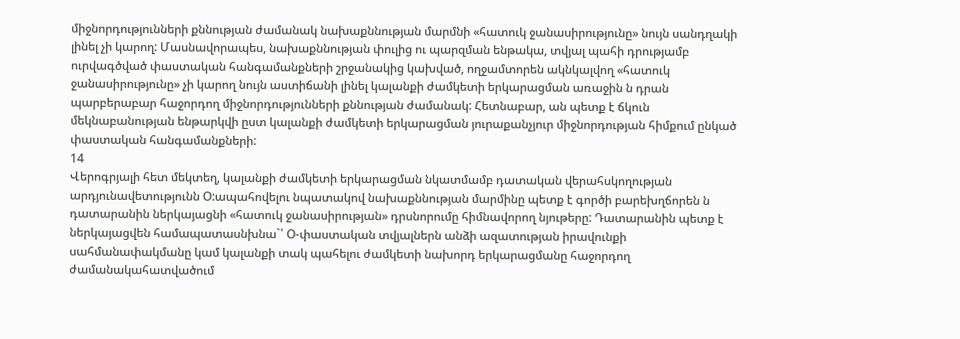միջնորդությունների քննության ժամանակ նախաքննության մարմնի «հատուկ ջանասիրությունը» նույն սանդղակի լինել չի կարող: Մասնավորապես, նախաքննության փուլից ու պարզման ենթակա, տվյալ պահի դրությամբ ուրվագծված փաստական հանգամանքների շրջանակից կախված, ողջամտորեն ակնկալվող «հատուկ ջանասիրությունը» չի կարող նույն աստիճանի լինել կալանքի ժամկետի երկարացման առաջին ն դրան պարբերաբար հաջորդող միջնորդությունների քննության ժամանակ: Հետնաբար, ան պետք է ճկուն մեկնաբանության ենթարկվի ըստ կալանքի ժամկետի երկարացման յուրաքանչյուր միջնորդության հիմքում ընկած փաստական հանգամանքների:
14
Վերոգրյալի հետ մեկտեղ, կալանքի ժամկետի երկարացման նկատմամբ դատական վերահսկողության արդյունավետությունն Օ:ապահովելու նպատակով նախաքննության մարմինը պետք է գործի բարեխղճորեն ն դատարանին ներկայացնի «հատուկ ջանասիրության» դրսնորումը հիմնավորող նյութերը: Դատարանին պետք է ներկայացվեն համապատասնխնա`՝ Օ-փաստական տվյալներն անձի ազատության իրավունքի սահմանափակմանը կամ կալանքի տակ պահելու ժամկետի նախորդ երկարացմանը հաջորդող ժամանակահատվածում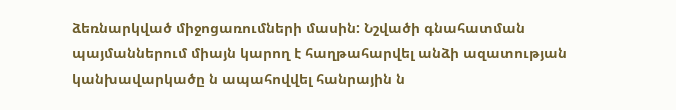ձեռնարկված միջոցառումների մասին: Նշվածի գնահատման պայմաններում միայն կարող է հաղթահարվել անձի ազատության կանխավարկածը ն ապահովվել հանրային ն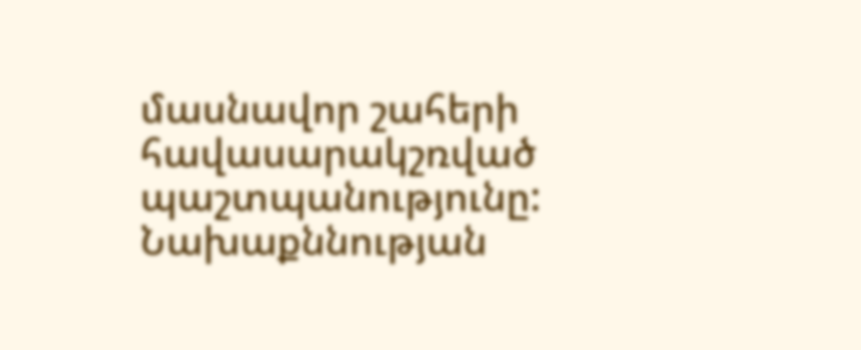մասնավոր շահերի հավասարակշռված պաշտպանությունը: Նախաքննության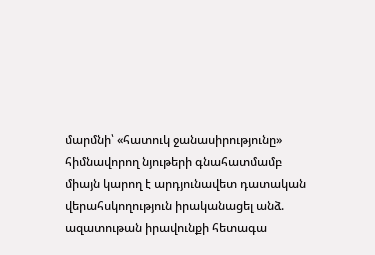մարմնի՝ «հատուկ ջանասիրությունը» հիմնավորող նյութերի գնահատմամբ միայն կարող է արդյունավետ դատական վերահսկողություն իրականացել անձ. ազատութան իրավունքի հետագա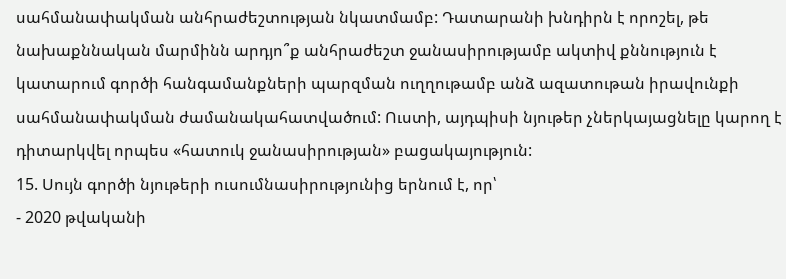սահմանափակման անհրաժեշտության նկատմամբ: Դատարանի խնդիրն է որոշել, թե նախաքննական մարմինն արդյո՞ք անհրաժեշտ ջանասիրությամբ ակտիվ քննություն է կատարում գործի հանգամանքների պարզման ուղղութամբ անձ ազատութան իրավունքի սահմանափակման ժամանակահատվածում: Ուստի, այդպիսի նյութեր չներկայացնելը կարող է դիտարկվել որպես «հատուկ ջանասիրության» բացակայություն:
15. Սույն գործի նյութերի ուսումնասիրությունից երնում է, որ՝
- 2020 թվականի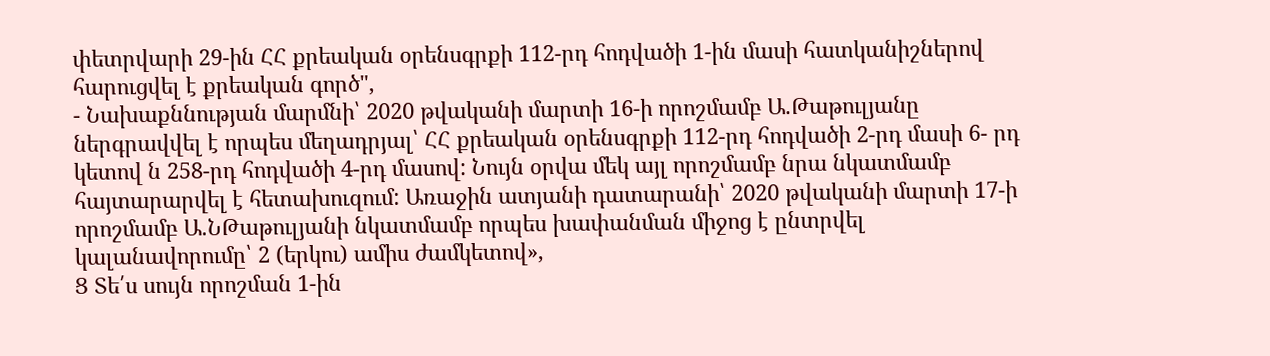փետրվարի 29-ին ՀՀ քրեական օրենսգրքի 112-րդ հոդվածի 1-ին մասի հատկանիշներով հարուցվել է քրեական գործ",
- Նախաքննության մարմնի՝ 2020 թվականի մարտի 16-ի որոշմամբ Ա.Թաթուլյանը ներգրավվել է որպես մեղադրյալ՝ ՀՀ քրեական օրենսգրքի 112-րդ հոդվածի 2-րդ մասի 6- րդ կետով ն 258-րդ հոդվածի 4-րդ մասով: Նույն օրվա մեկ այլ որոշմամբ նրա նկատմամբ հայտարարվել է հետախուզում: Առաջին ատյանի դատարանի՝ 2020 թվականի մարտի 17-ի որոշմամբ Ա.ՆԹաթուլյանի նկատմամբ որպես խափանման միջոց է ընտրվել կալանավորումը՝ 2 (երկու) ամիս ժամկետով»,
Ց Տե՛ս սույն որոշման 1-ին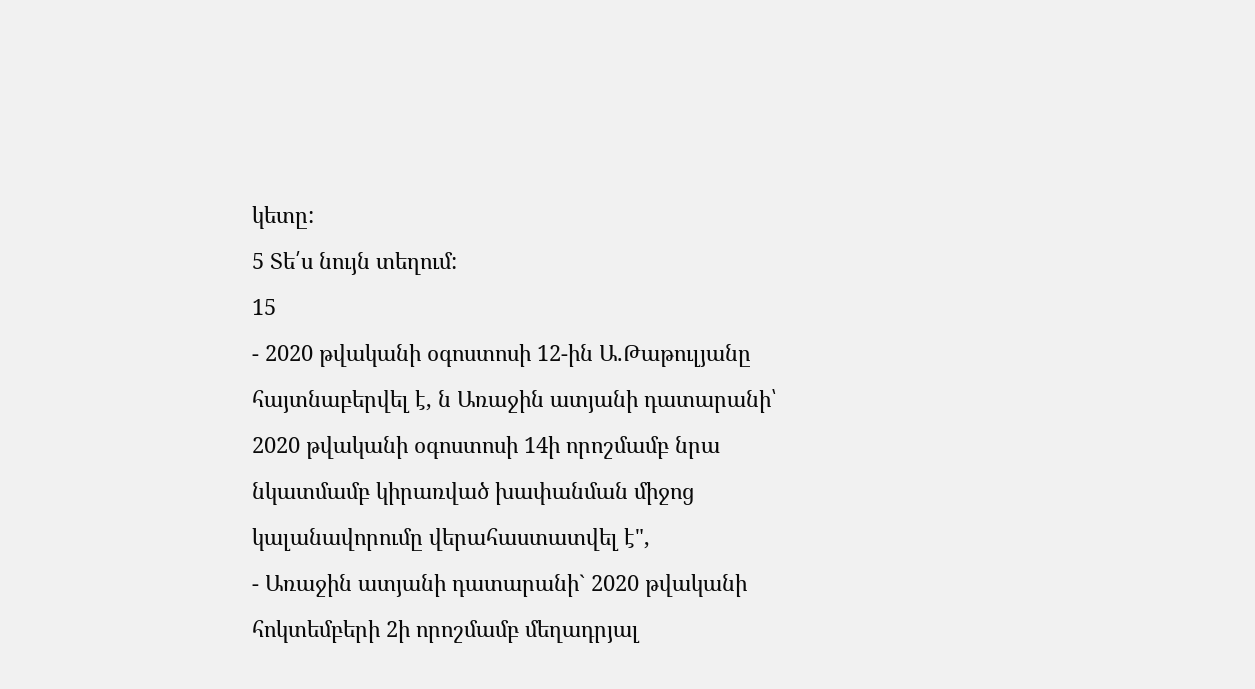կետը:
5 Տե՛ս նույն տեղում:
15
- 2020 թվականի օգոստոսի 12-ին Ա.Թաթուլյանը հայտնաբերվել է, ն Առաջին ատյանի դատարանի՝ 2020 թվականի օգոստոսի 14ի որոշմամբ նրա նկատմամբ կիրառված խափանման միջոց կալանավորումը վերահաստատվել է",
- Առաջին ատյանի դատարանի` 2020 թվականի հոկտեմբերի 2ի որոշմամբ մեղադրյալ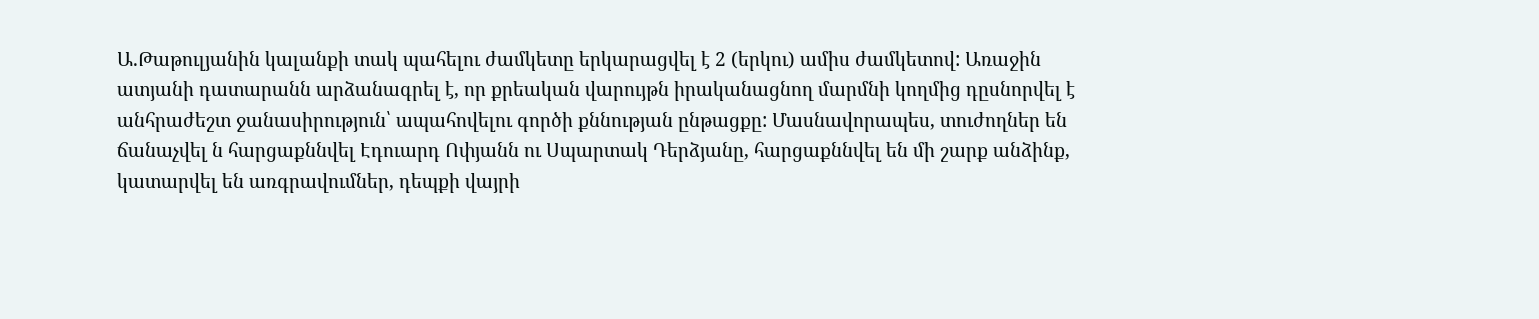Ա.Թաթուլյանին կալանքի տակ պահելու ժամկետը երկարացվել է 2 (երկու) ամիս ժամկետով: Առաջին ատյանի դատարանն արձանագրել է, որ քրեական վարույթն իրականացնող մարմնի կողմից դըսնորվել է անհրաժեշտ ջանասիրություն՝ ապահովելու գործի քննության ընթացքը: Մասնավորապես, տուժողներ են ճանաչվել ն հարցաքննվել Էդուարդ Ոփյանն ու Սպարտակ Դերձյանը, հարցաքննվել են մի շարք անձինք, կատարվել են առգրավումներ, դեպքի վայրի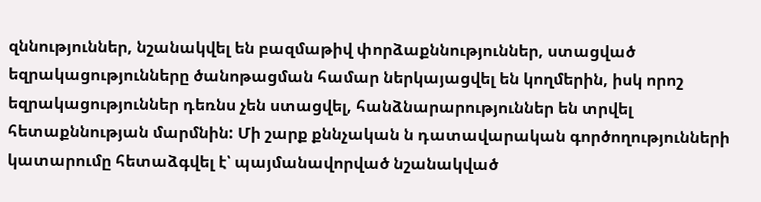զննություններ, նշանակվել են բազմաթիվ փորձաքննություններ, ստացված եզրակացությունները ծանոթացման համար ներկայացվել են կողմերին, իսկ որոշ եզրակացություններ դեռնս չեն ստացվել, հանձնարարություններ են տրվել հետաքննության մարմնին: Մի շարք քննչական ն դատավարական գործողությունների կատարումը հետաձգվել է՝ պայմանավորված նշանակված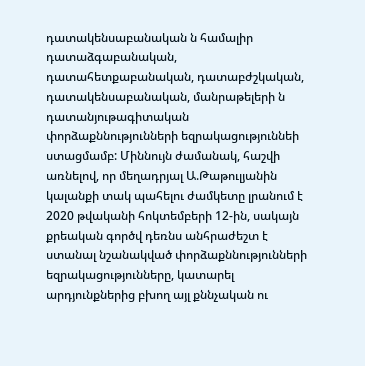դատակենսաբանական ն համալիր դատաձգաբանական,
դատահետքաբանական, դատաբժշկական, դատակենսաբանական, մանրաթելերի ն դատանյութագիտական փորձաքննությունների եզրակացություննեի ստացմամբ: Միննույն ժամանակ, հաշվի առնելով, որ մեղադրյալ Ա.Թաթուլյանին կալանքի տակ պահելու ժամկետը լրանում է 2020 թվականի հոկտեմբերի 12-ին, սակայն քրեական գործվ դեռնս անհրաժեշտ է ստանալ նշանակված փորձաքննությունների եզրակացությունները, կատարել արդյունքներից բխող այլ քննչական ու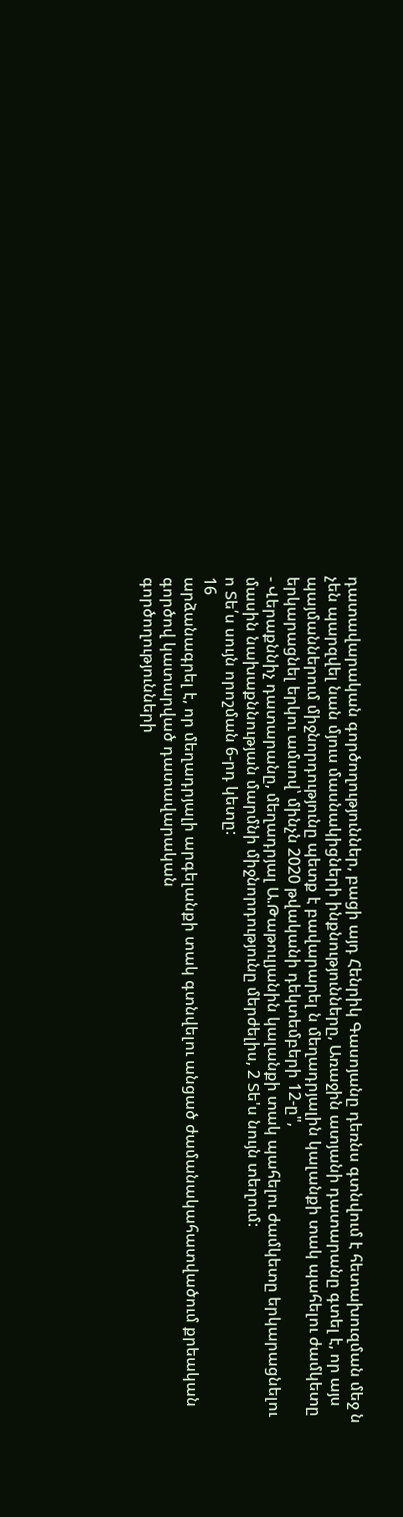դատավարական գործողություններ, բացի այդ Հենրիկ Գասոյանը դեռնս գտնվում է հետախուզման մեջ ն չեն պարզվել նան մյուս մասնակիցների ինքնությունները, Առաջին ատյանի դատարանը գտել է, որ այս պայմաններում միջնորդությունը պետք է բավարարել ն մեղադրյալին կալանքի տակ պահելու ժամկետը երկարացնել երկու ամսով՝ մինչն 2020 թվականի դեկտեմբերի 12-ը",
- Վերաքննիչ դատարանը, մեղադրյալ Ա.Թաթուլյանին կալանքի տակ պահելու ժամկետը երկարացնելու մասին նախաքննության մարմնի միջնորդությունը մերժելիս, 2 Տե'ս նույն տեղում:
ո Տե՛ս սույն որոշման 6-րդ կետը:
16
արձանագրել է, որ մեղադրյալի արգելանքի տակ գտնվելու անցած ժամանակահատվածում քրեական գործով կատարված դատավարական
գործողությունների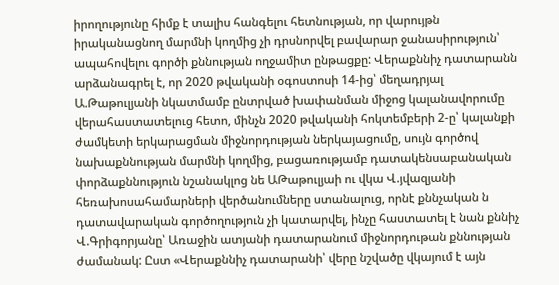իրողությունը հիմք է տալիս հանգելու հետնության, որ վարույթն իրականացնող մարմնի կողմից չի դրսնորվել բավարար ջանասիրություն՝ ապահովելու գործի քննության ողջամիտ ընթացքը: Վերաքննիչ դատարանն արձանագրել է, որ 2020 թվականի օգոստոսի 14-ից՝ մեղադրյալ Ա.Թաթուլյանի նկատմամբ ընտրված խափանման միջոց կալանավորումը վերահաստատելուց հետո, մինչն 2020 թվականի հոկտեմբերի 2-ը՝ կալանքի ժամկետի երկարացման միջնորդության ներկայացումը, սույն գործով նախաքննության մարմնի կողմից, բացառությամբ դատակենսաբանական փորձաքննություն նշանակլոց նե ԱԹաթուլյաի ու վկա Վ.յվազյանի հեռախոսահամարների վերծանումները ստանալուց, որնէ քննչական ն դատավարական գործողություն չի կատարվել, ինչը հաստատել է նան քննիչ Վ.Գրիգորյանը՝ Առաջին ատյանի դատարանում միջնորդութան քննության ժամանակ: Ըստ «Վերաքննիչ դատարանի՝ վերը նշվածը վկայում է այն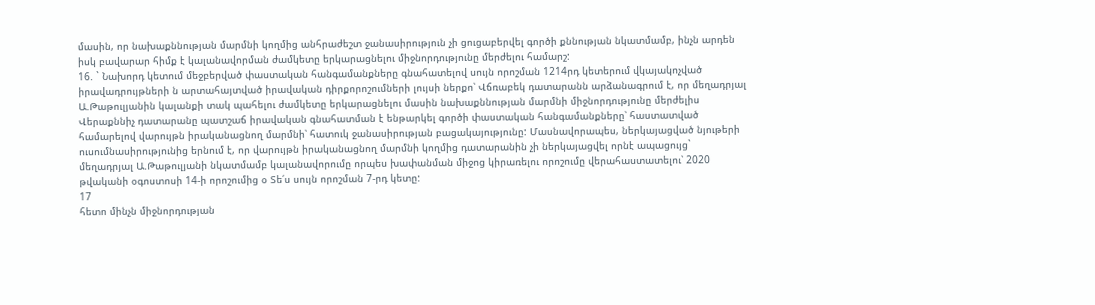մասին, որ նախաքննության մարմնի կողմից անհրաժեշտ ջանասիրություն չի ցուցաբերվել գործի քննության նկատմամբ, ինչն արդեն իսկ բավարար հիմք է կալանավորման ժամկետը երկարացնելու միջնորդությունը մերժելու համարշ:
16. ` Նախորդ կետում մեջբերված փաստական հանգամանքները գնահատելով սույն որոշման 1214րդ կետերում վկայակոչված իրավադրույթների ն արտահայտված իրավական դիրքորոշումների լույսի ներքո՝ Վճռաբեկ դատարանն արձանագրում է, որ մեղադրյալ Ա.Թաթուլյանին կալանքի տակ պահելու ժամկետը երկարացնելու մասին նախաքննության մարմնի միջնորդությունը մերժելիս Վերաքննիչ դատարանը պատշաճ իրավական գնահատման է ենթարկել գործի փաստական հանգամանքները՝ հաստատված համարելով վարույթն իրականացնող մարմնի՝ հատուկ ջանասիրության բացակայությունը: Մասնավորապես, ներկայացված նյութերի ուսումնասիրությունից երնում է, որ վարույթն իրականացնող մարմնի կողմից դատարանին չի ներկայացվել որնէ ապացույց` մեղադրյալ Ա.Թաթուլյանի նկատմամբ կալանավորումը որպես խափանման միջոց կիրառելու որոշումը վերահաստատելու՝ 2020 թվականի օգոստոսի 14-ի որոշումից օ Տե՛ս սույն որոշման 7-րդ կետը:
17
հետո մինչն միջնորդության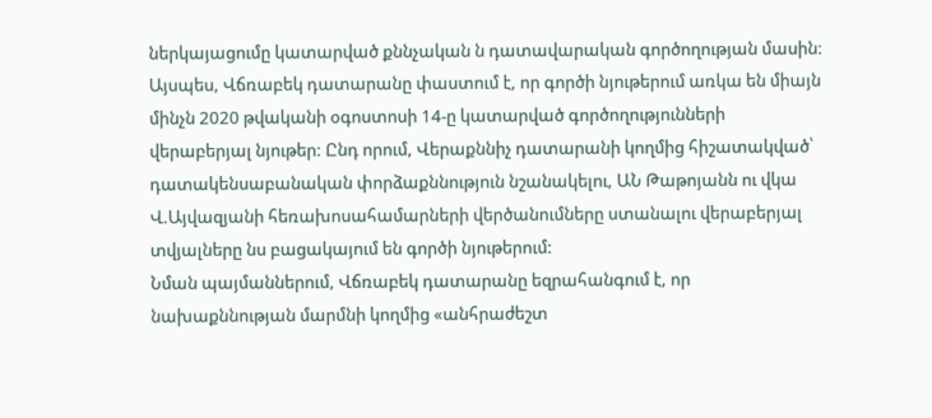ներկայացումը կատարված քննչական ն դատավարական գործողության մասին: Այսպես, Վճռաբեկ դատարանը փաստում է, որ գործի նյութերում առկա են միայն մինչն 2020 թվականի օգոստոսի 14-ը կատարված գործողությունների վերաբերյալ նյութեր: Ընդ որում, Վերաքննիչ դատարանի կողմից հիշատակված՝ դատակենսաբանական փորձաքննություն նշանակելու, ԱՆ Թաթոյանն ու վկա Վ.Այվազյանի հեռախոսահամարների վերծանումները ստանալու վերաբերյալ տվյալները նս բացակայում են գործի նյութերում:
Նման պայմաններում, Վճռաբեկ դատարանը եզրահանգում է, որ նախաքննության մարմնի կողմից «անհրաժեշտ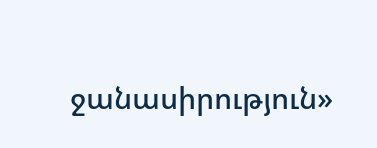ջանասիրություն»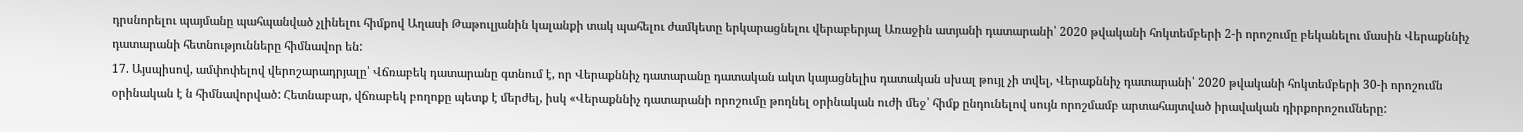դրսնորելու պայմանը պահպանված չլինելու հիմքով Աղասի Թաթուլյանին կալանքի տակ պահելու ժամկետը երկարացնելու վերաբերյալ Առաջին ատյանի դատարանի՝ 2020 թվականի հոկտեմբերի 2-ի որոշումը բեկանելու մասին Վերաքննիչ դատարանի հետնությունները հիմնավոր են:
17. Այսպիսով, ամփոփելով վերոշարադրյալը՝ Վճռաբեկ դատարանը գտնում է, որ Վերաքննիչ դատարանը դատական ակտ կայացնելիս դատական սխալ թույլ չի տվել, Վերաքննիչ դատարանի՝ 2020 թվականի հոկտեմբերի 30-ի որոշումն օրինական է ն հիմնավորված: Հետնաբար, վճռաբեկ բողոքը պետք է մերժել, իսկ «Վերաքննիչ դատարանի որոշումը թողնել օրինական ուժի մեջ՝ հիմք ընդունելով սույն որոշմամբ արտահայտված իրավական դիրքորոշումները: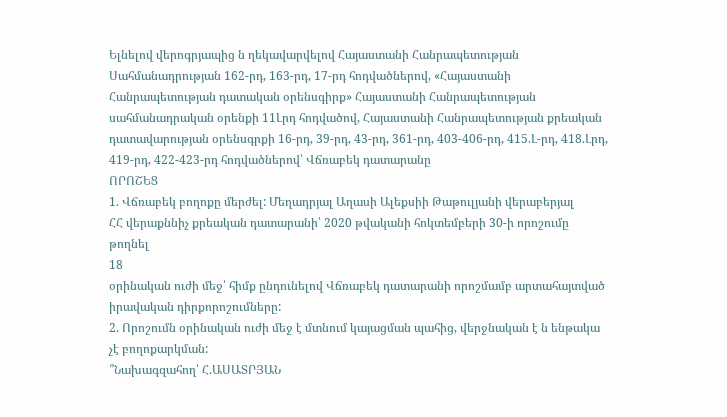Ելնելով վերոգրյապից ն ղեկավարվելով Հայաստանի Հանրապետության Սահմանադրության 162-րդ, 163-րդ, 17-րդ հոդվածներով, «Հայաստանի Հանրապետության դատական օրենսգիրք» Հայաստանի Հանրապետության սահմանադրական օրենքի 11Լրդ հոդվածով, Հայաստանի Հանրապետության քրեական դատավարության օրենսգրքի 16-րդ, 39-րդ, 43-րդ, 361-րդ, 403-406-րդ, 415.Լ-րդ, 418.Լրդ, 419-րդ, 422-423-րդ հոդվածներով՝ Վճռաբեկ դատարանը
ՈՐՈՇԵՑ
1. Վճռաբեկ բողոքը մերժել: Մեղադրյալ Աղասի Ալեքսիի Թաթուլյանի վերաբերյալ
ՀՀ վերաքննիչ քրեական դատարանի՝ 2020 թվականի հոկտեմբերի 30-ի որոշումը թողնել
18
օրինական ուժի մեջ՝ հիմք ընդունելով Վճռաբեկ դատարանի որոշմամբ արտահայտված իրավական դիրքորոշումները:
2. Որոշումն օրինական ուժի մեջ է մտնում կայացման պահից, վերջնական է ն ենթակա չէ բողոքարկման:
՞Նախագզահող՝ Հ.ԱՍԱՏՐՅԱՆ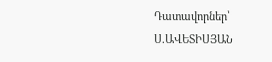Դատավորներ՝ Ս.ԱՎԵՏԻՍՅԱՆ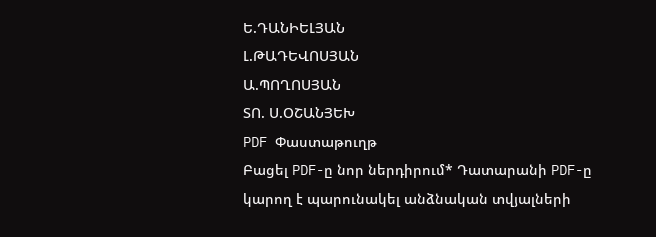Ե.ԴԱՆԻԵԼՅԱՆ
Լ.ԹԱԴԵՎՈՍՅԱՆ
Ա.ՊՈՂՈՍՅԱՆ
ՏՈ. Ս.ՕՇԱՆՅԵԽ
PDF Փաստաթուղթ
Բացել PDF-ը նոր ներդիրում* Դատարանի PDF-ը կարող է պարունակել անձնական տվյալների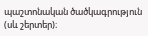պաշտոնական ծածկագրություն (սև շերտեր)։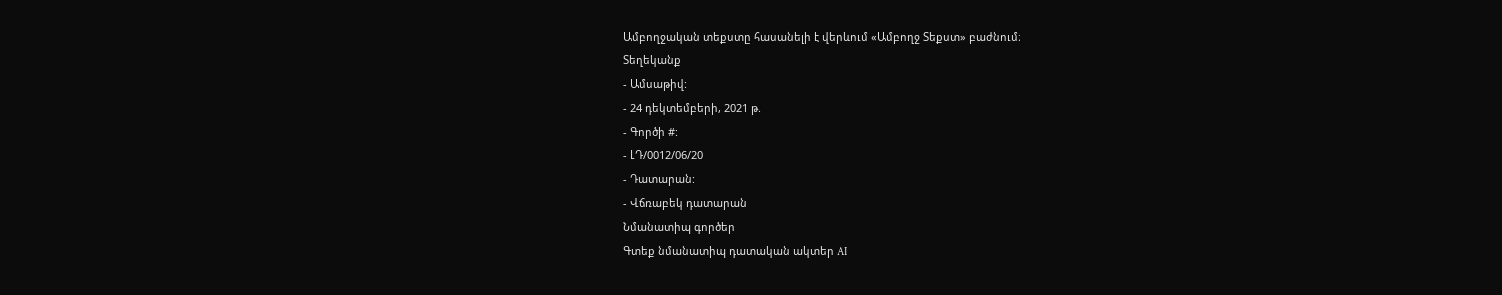Ամբողջական տեքստը հասանելի է վերևում «Ամբողջ Տեքստ» բաժնում։
Տեղեկանք
- Ամսաթիվ:
- 24 դեկտեմբերի, 2021 թ.
- Գործի #:
- ԼԴ/0012/06/20
- Դատարան:
- Վճռաբեկ դատարան
Նմանատիպ գործեր
Գտեք նմանատիպ դատական ակտեր AI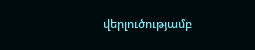վերլուծությամբ